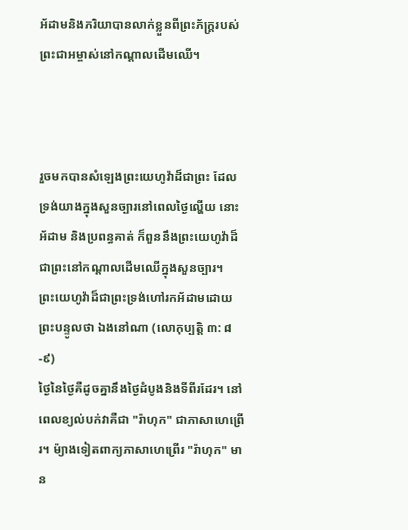អ័ដាមនិងភរិយាបានលាក់ខ្លួនពីព្រះភ័ក្ត្ររបស់ព្រះជាអម្ចាស់នៅកណ្តាលដើមឈើ។



រួចមកបានសំឡេងព្រះយេហូវ៉ាដ៏ជាព្រះ ដែលទ្រង់យាងក្នុងសួនច្បារនៅពេលថ្ងៃល្ហើយ នោះអ័ដាម និងប្រពន្ធគាត់ ក៏ពួននឹងព្រះយេហូវ៉ាដ៏ជាព្រះនៅកណ្តាលដើមឈើក្នុងសួនច្បារ។  ព្រះយេហូវ៉ាដ៏ជាព្រះទ្រង់ហៅរកអ័ដាមដោយព្រះបន្ទូលថា ឯងនៅណា (លោកុប្បត្តិ ៣: ៨-៩)
ថ្ងៃនៃថ្ងៃគឺដូចគ្នានឹងថ្ងៃដំបូងនិងទីពីរដែរ។ នៅពេលខ្យល់បក់វាគឺជា "រ៉ាហុក" ជាភាសាហេព្រើរ។ ម៉្យាងទៀតពាក្យភាសាហេព្រើរ "រ៉ាហុក" មាន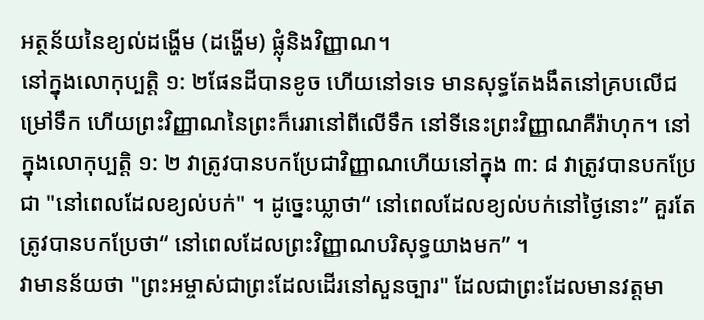អត្ថន័យនៃខ្យល់ដង្ហើម (ដង្ហើម) ផ្លុំនិងវិញ្ញាណ។
នៅក្នុងលោកុប្បត្តិ ១: ២ផែនដីបានខូច ហើយនៅទទេ មានសុទ្ធតែងងឹតនៅគ្របលើជម្រៅទឹក ហើយព្រះវិញ្ញាណនៃព្រះក៏រេរានៅពីលើទឹក នៅទីនេះព្រះវិញ្ញាណគឺរ៉ាហុក។ នៅក្នុងលោកុប្បត្តិ ១: ២ វាត្រូវបានបកប្រែជាវិញ្ញាណហើយនៅក្នុង ៣: ៨ វាត្រូវបានបកប្រែជា "នៅពេលដែលខ្យល់បក់" ។ ដូច្នេះឃ្លាថា“ នៅពេលដែលខ្យល់បក់នៅថ្ងៃនោះ” គួរតែត្រូវបានបកប្រែថា“ នៅពេលដែលព្រះវិញ្ញាណបរិសុទ្ធយាងមក” ។
វាមានន័យថា "ព្រះអម្ចាស់ជាព្រះដែលដើរនៅសួនច្បារ" ដែលជាព្រះដែលមានវត្តមា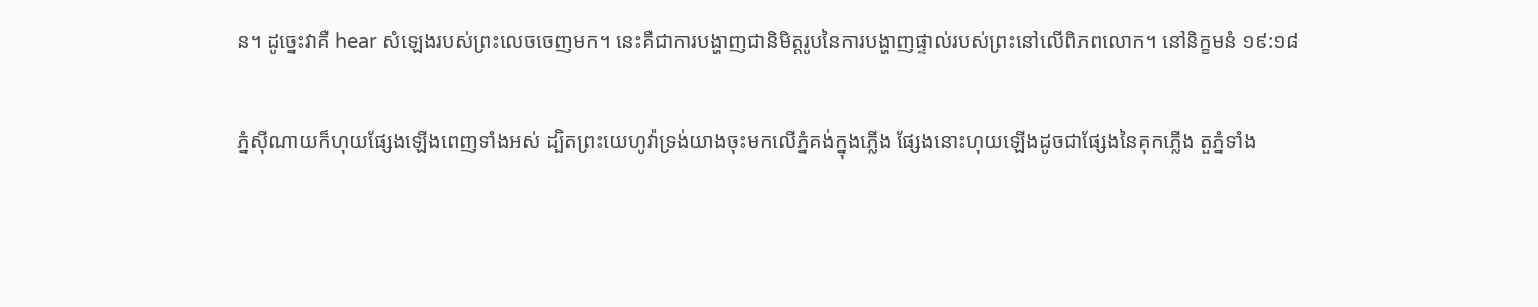ន។ ដូច្នេះវាគឺ hear សំឡេងរបស់ព្រះលេចចេញមក។ នេះគឺជាការបង្ហាញជានិមិត្តរូបនៃការបង្ហាញផ្ទាល់របស់ព្រះនៅលើពិភពលោក។ នៅនិក្ខមនំ ១៩:១៨

ភ្នំស៊ីណាយក៏ហុយផ្សែងឡើងពេញទាំងអស់ ដ្បិតព្រះយេហូវ៉ាទ្រង់យាងចុះមកលើភ្នំគង់ក្នុងភ្លើង ផ្សែងនោះហុយឡើងដូចជាផ្សែងនៃគុកភ្លើង តួភ្នំទាំង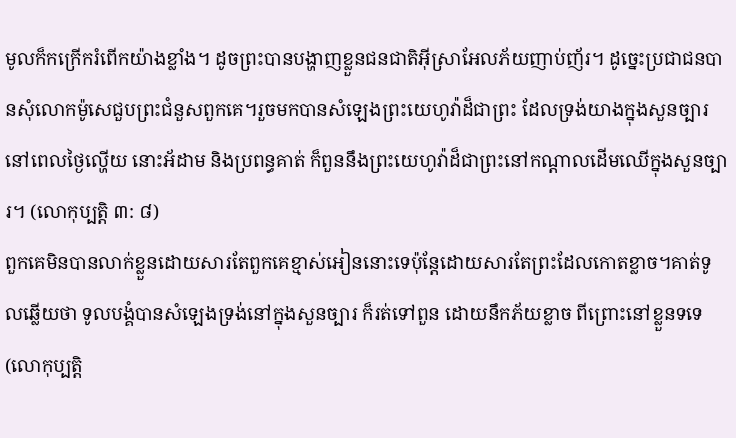មូលក៏កក្រើករំពើកយ៉ាងខ្លាំង។ ដូចព្រះបានបង្ហាញខ្លួនជនជាតិអ៊ីស្រាអែលភ័យញាប់ញ័រ។ ដូច្នេះប្រជាជនបានសុំលោកម៉ូសេជួបព្រះជំនួសពួកគេ។រួចមកបានសំឡេងព្រះយេហូវ៉ាដ៏ជាព្រះ ដែលទ្រង់យាងក្នុងសួនច្បារនៅពេលថ្ងៃល្ហើយ នោះអ័ដាម និងប្រពន្ធគាត់ ក៏ពួននឹងព្រះយេហូវ៉ាដ៏ជាព្រះនៅកណ្តាលដើមឈើក្នុងសួនច្បារ។ (លោកុប្បត្តិ ៣: ៨)
ពួកគេមិនបានលាក់ខ្លួនដោយសារតែពួកគេខ្មាស់អៀននោះទេប៉ុន្តែដោយសារតែព្រះដែលកោតខ្លាច។គាត់ទូលឆ្លើយថា ទូលបង្គំបានសំឡេងទ្រង់នៅក្នុងសួនច្បារ ក៏រត់ទៅពួន ដោយនឹកភ័យខ្លាច ពីព្រោះនៅខ្លួនទទេ (លោកុប្បត្ដិ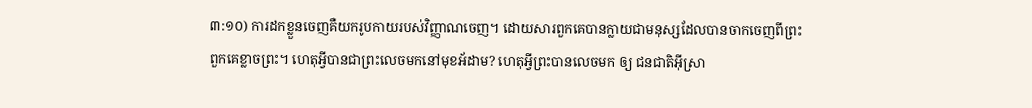៣:១០) ការដកខ្លួនចេញគឺយករូបកាយរបស់វិញ្ញាណចេញ។ ដោយសារពួកគេបានក្លាយជាមនុស្សដែលបានចាកចេញពីព្រះពួកគេខ្លាចព្រះ។ ហេតុអ្វីបានជាព្រះលេចមកនៅមុខអ័ដាម? ហេតុអ្វីព្រះបានលេចមក ឲ្យ ជនជាតិអ៊ីស្រា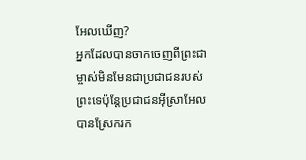អែលឃើញ?
អ្នកដែលបានចាកចេញពីព្រះជាម្ចាស់មិនមែនជាប្រជាជនរបស់ព្រះទេប៉ុន្តែប្រជាជនអ៊ីស្រាអែលបានស្រែករក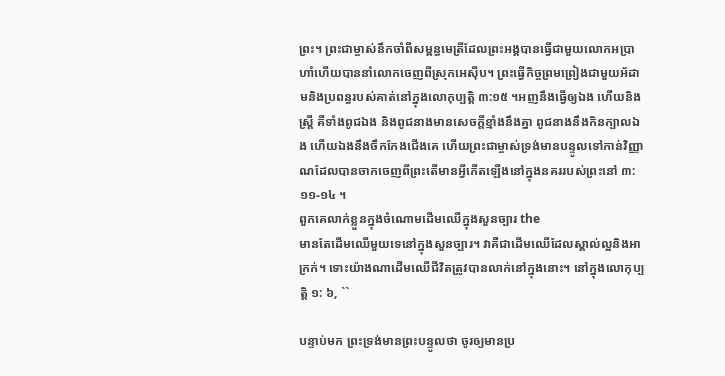ព្រះ។ ព្រះជាម្ចាស់នឹកចាំពីសម្ពន្ធមេត្រីដែលព្រះអង្គបានធ្វើជាមួយលោកអប្រាហាំហើយបាននាំលោកចេញពីស្រុកអេស៊ីប។ ព្រះធ្វើកិច្ចព្រមព្រៀងជាមួយអ័ដាមនិងប្រពន្ធរបស់គាត់នៅក្នុងលោកុប្បត្ដិ ៣:១៥ ។អញនឹងធ្វើឲ្យឯង ហើយនិងស្ត្រី គឺទាំងពូជឯង និងពូជនាងមានសេចក្ដីខ្មាំងនឹងគ្នា ពូជនាងនឹងកិនក្បាលឯង ហើយឯងនឹងចឹកកែងជើងគេ ហើយព្រះជាម្ចាស់ទ្រង់មានបន្ទូលទៅកាន់វិញ្ញាណដែលបានចាកចេញពីព្រះតើមានអ្វីកើតឡើងនៅក្នុងនគររបស់ព្រះនៅ ៣: ១១-១៤ ។
ពួកគេលាក់ខ្លួនក្នុងចំណោមដើមឈើក្នុងសួនច្បារ the
មានតែដើមឈើមួយទេនៅក្នុងសួនច្បារ។ វាគឺជាដើមឈើដែលស្គាល់ល្អនិងអាក្រក់។ ទោះយ៉ាងណាដើមឈើជីវិតត្រូវបានលាក់នៅក្នុងនោះ។ នៅក្នុងលោកុប្បត្តិ ១: ៦, ``

បន្ទាប់មក ព្រះទ្រង់មានព្រះបន្ទូលថា ចូរឲ្យមានប្រ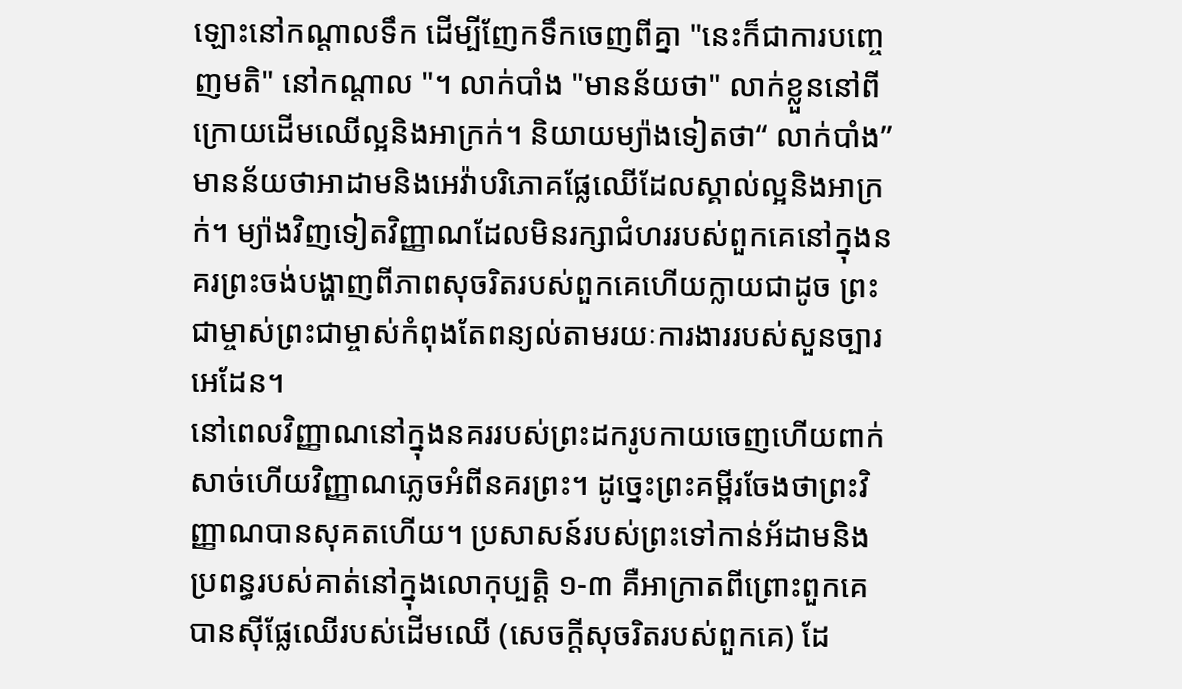ឡោះនៅកណ្តាលទឹក ដើម្បីញែកទឹកចេញពីគ្នា "នេះក៏ជាការបញ្ចេញមតិ" នៅកណ្តាល "។ លាក់បាំង "មានន័យថា" លាក់ខ្លួននៅពីក្រោយដើមឈើល្អនិងអាក្រក់។ និយាយម្យ៉ាងទៀតថា“ លាក់បាំង” មានន័យថាអាដាមនិងអេវ៉ាបរិភោគផ្លែឈើដែលស្គាល់ល្អនិងអាក្រក់។ ម្យ៉ាងវិញទៀតវិញ្ញាណដែលមិនរក្សាជំហររបស់ពួកគេនៅក្នុងនគរព្រះចង់បង្ហាញពីភាពសុចរិតរបស់ពួកគេហើយក្លាយជាដូច ព្រះជាម្ចាស់ព្រះជាម្ចាស់កំពុងតែពន្យល់តាមរយៈការងាររបស់សួនច្បារអេដែន។
នៅពេលវិញ្ញាណនៅក្នុងនគររបស់ព្រះដករូបកាយចេញហើយពាក់សាច់ហើយវិញ្ញាណភ្លេចអំពីនគរព្រះ។ ដូច្នេះព្រះគម្ពីរចែងថាព្រះវិញ្ញាណបានសុគតហើយ។ ប្រសាសន៍របស់ព្រះទៅកាន់អ័ដាមនិងប្រពន្ធរបស់គាត់នៅក្នុងលោកុប្បត្តិ ១-៣ គឺអាក្រាតពីព្រោះពួកគេបានស៊ីផ្លែឈើរបស់ដើមឈើ (សេចក្តីសុចរិតរបស់ពួកគេ) ដែ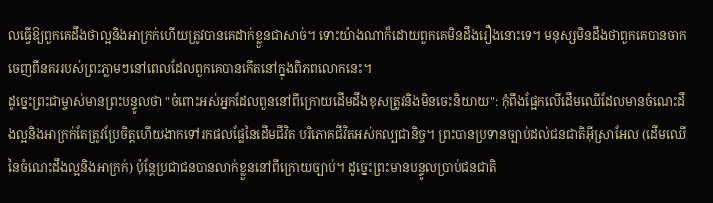លធ្វើឱ្យពួកគេដឹងថាល្អនិងអាក្រក់ហើយត្រូវបានគេដាក់ខ្លួនជាសាច់។ ទោះយ៉ាងណាក៏ដោយពួកគេមិនដឹងរឿងនោះទេ។ មនុស្សមិនដឹងថាពួកគេបានចាកចេញពីនគររបស់ព្រះភ្លាមៗនៅពេលដែលពួកគេបានកើតនៅក្នុងពិភពលោកនេះ។
ដូច្នេះព្រះជាម្ចាស់មានព្រះបន្ទូលថា "ចំពោះអស់អ្នកដែលពួននៅពីក្រោយដើមដឹងខុសត្រូវនិងមិនចេះនិយាយ": កុំពឹងផ្អែកលើដើមឈើដែលមានចំណេះដឹងល្អនិងអាក្រក់តែត្រូវប្រែចិត្តហើយងាកទៅរកផលផ្លែនៃដើមជីវិត បរិភោគជីវិតអស់កល្បជានិច្ច។ ព្រះបានប្រទានច្បាប់ដល់ជនជាតិអ៊ីស្រាអែល (ដើមឈើនៃចំណេះដឹងល្អនិងអាក្រក់) ប៉ុន្តែប្រជាជនបានលាក់ខ្លួននៅពីក្រោយច្បាប់។ ដូច្នេះព្រះមានបន្ទូលប្រាប់ជនជាតិ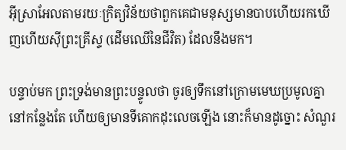អ៊ីស្រាអែលតាមរយៈក្រិត្យវិន័យថាពួកគេជាមនុស្សមានបាបហើយរកឃើញហើយស៊ីព្រះគ្រីស្ទ (ដើមឈើនៃជីវិត) ដែលនឹងមក។

បន្ទាប់មក ព្រះទ្រង់មានព្រះបន្ទូលថា ចូរឲ្យទឹកនៅក្រោមមេឃប្រមូលគ្នានៅកន្លែងតែ ហើយឲ្យមានទីគោកដុះលេចឡើង នោះក៏មានដូច្នោះ សំណួរ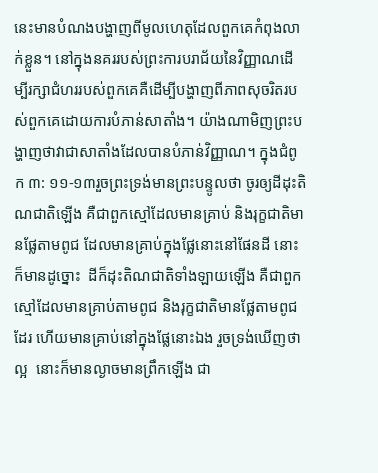នេះមានបំណងបង្ហាញពីមូលហេតុដែលពួកគេកំពុងលាក់ខ្លួន។ នៅក្នុងនគររបស់ព្រះការបរាជ័យនៃវិញ្ញាណដើម្បីរក្សាជំហររបស់ពួកគេគឺដើម្បីបង្ហាញពីភាពសុចរិតរបស់ពួកគេដោយការបំភាន់សាតាំង។ យ៉ាងណាមិញព្រះបង្ហាញថាវាជាសាតាំងដែលបានបំភាន់វិញ្ញាណ។ ក្នុងជំពូក ៣: ១១-១៣រួចព្រះទ្រង់មានព្រះបន្ទូលថា ចូរឲ្យដីដុះតិណជាតិឡើង គឺជាពួកស្មៅដែលមានគ្រាប់ និងរុក្ខជាតិមានផ្លែតាមពូជ ដែលមានគ្រាប់ក្នុងផ្លែនោះនៅផែនដី នោះក៏មានដូច្នោះ  ដីក៏ដុះតិណជាតិទាំងឡាយឡើង គឺជាពួកស្មៅដែលមានគ្រាប់តាមពូជ និងរុក្ខជាតិមានផ្លែតាមពូជដែរ ហើយមានគ្រាប់នៅក្នុងផ្លែនោះឯង រួចទ្រង់ឃើញថាល្អ  នោះក៏មានល្ងាចមានព្រឹកឡើង ជា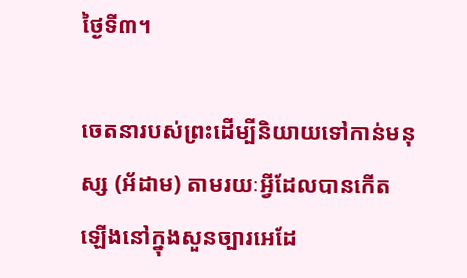ថ្ងៃទី៣។

ចេតនារបស់ព្រះដើម្បីនិយាយទៅកាន់មនុស្ស (អ័ដាម) តាមរយៈអ្វីដែលបានកើតឡើងនៅក្នុងសួនច្បារអេដែ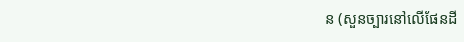ន (សួនច្បារនៅលើផែនដី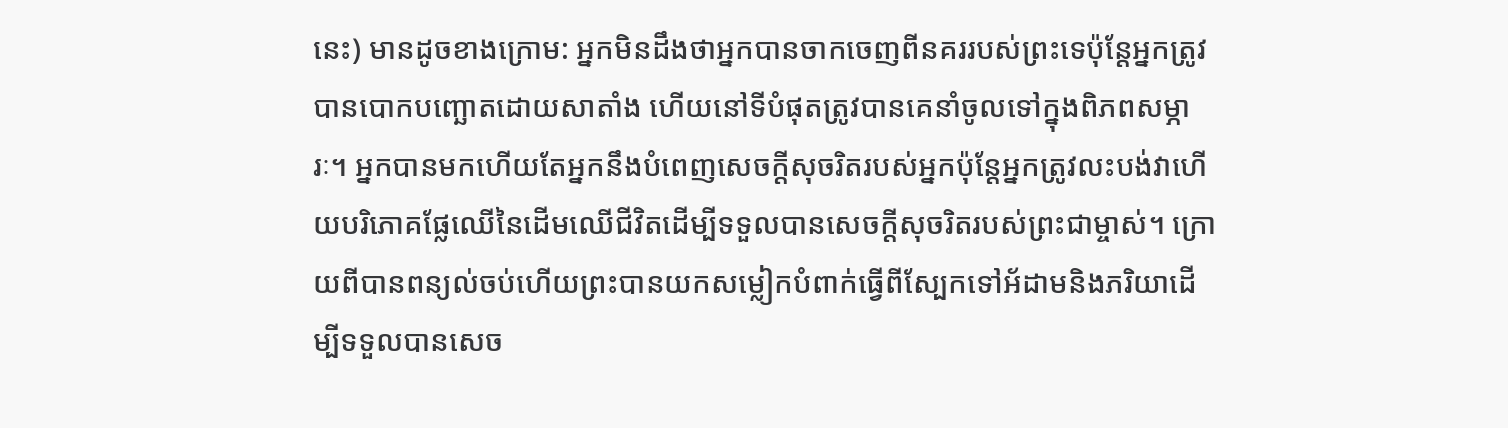នេះ) មានដូចខាងក្រោម: អ្នកមិនដឹងថាអ្នកបានចាកចេញពីនគររបស់ព្រះទេប៉ុន្តែអ្នកត្រូវបានបោកបញ្ឆោតដោយសាតាំង ហើយនៅទីបំផុតត្រូវបានគេនាំចូលទៅក្នុងពិភពសម្ភារៈ។ អ្នកបានមកហើយតែអ្នកនឹងបំពេញសេចក្តីសុចរិតរបស់អ្នកប៉ុន្តែអ្នកត្រូវលះបង់វាហើយបរិភោគផ្លែឈើនៃដើមឈើជីវិតដើម្បីទទួលបានសេចក្តីសុចរិតរបស់ព្រះជាម្ចាស់។ ក្រោយពីបានពន្យល់ចប់ហើយព្រះបានយកសម្លៀកបំពាក់ធ្វើពីស្បែកទៅអ័ដាមនិងភរិយាដើម្បីទទួលបានសេច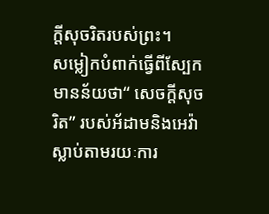ក្តីសុចរិតរបស់ព្រះ។
សម្លៀកបំពាក់ធ្វើពីស្បែកមានន័យថា“ សេចក្តីសុចរិត” របស់អ័ដាមនិងអេវ៉ាស្លាប់តាមរយៈការ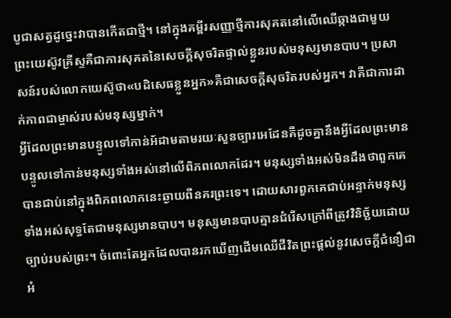បូជាសត្វដូច្នេះវាបានកើតជាថ្មី។ នៅក្នុងគម្ពីរសញ្ញាថ្មីការសុគតនៅលើឈើឆ្កាងជាមួយព្រះយេស៊ូវគ្រីស្ទគឺជាការសុគតនៃសេចក្ដីសុចរិតផ្ទាល់ខ្លួនរបស់មនុស្សមានបាប។ ប្រសាសន៍របស់លោកយេស៊ូថា«បដិសេធខ្លួនអ្នក»គឺជាសេចក្ដីសុចរិតរបស់អ្នក។ វាគឺជាការដាក់ភាពជាម្ចាស់របស់មនុស្សម្នាក់។
អ្វីដែលព្រះមានបន្ទូលទៅកាន់អ័ដាមតាមរយៈសួនច្បារអេដែនគឺដូចគ្នានឹងអ្វីដែលព្រះមានបន្ទូលទៅកាន់មនុស្សទាំងអស់នៅលើពិភពលោកដែរ។ មនុស្សទាំងអស់មិនដឹងថាពួកគេបានជាប់នៅក្នុងពិភពលោកនេះឆ្ងាយពីនគរព្រះទេ។ ដោយសារពួកគេជាប់អន្ទាក់មនុស្សទាំងអស់សុទ្ធតែជាមនុស្សមានបាប។ មនុស្សមានបាបគ្មានជំរើសក្រៅពីត្រូវវិនិច្ឆ័យដោយច្បាប់របស់ព្រះ។ ចំពោះតែអ្នកដែលបានរកឃើញដើមឈើជីវិតព្រះផ្តល់នូវសេចក្តីជំនឿជាអំ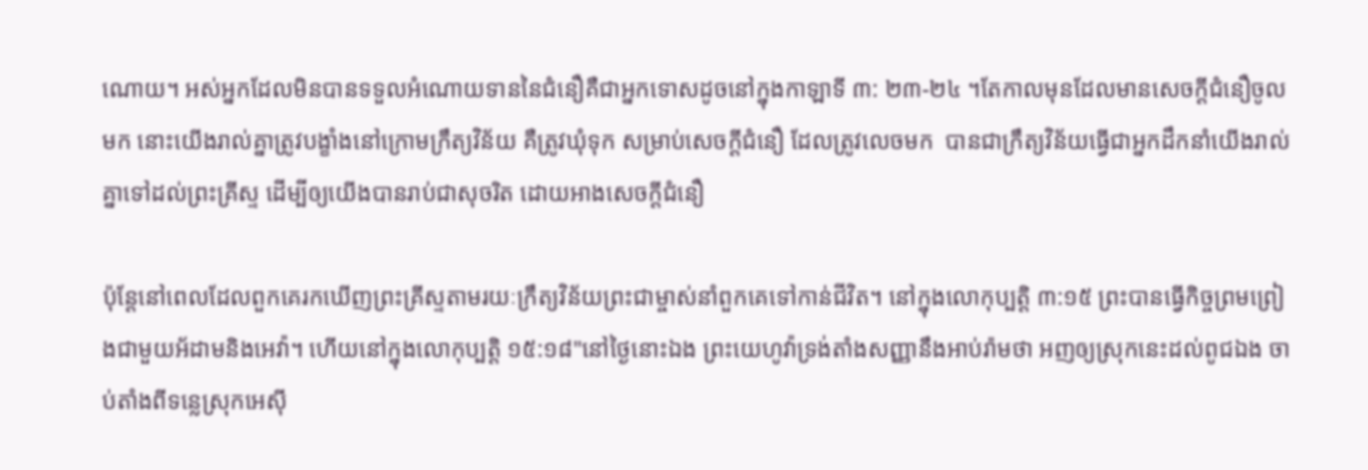ណោយ។ អស់អ្នកដែលមិនបានទទួលអំណោយទាននៃជំនឿគឺជាអ្នកទោសដូចនៅក្នុងកាឡាទី ៣: ២៣-២៤ ។តែកាលមុនដែលមានសេចក្ដីជំនឿចូលមក នោះយើងរាល់គ្នាត្រូវបង្ខាំងនៅក្រោមក្រឹត្យវិន័យ គឺត្រូវឃុំទុក សម្រាប់សេចក្ដីជំនឿ ដែលត្រូវលេចមក  បានជាក្រឹត្យវិន័យធ្វើជាអ្នកដឹកនាំយើងរាល់គ្នាទៅដល់ព្រះគ្រីស្ទ ដើម្បីឲ្យយើងបានរាប់ជាសុចរិត ដោយអាងសេចក្ដីជំនឿ

ប៉ុន្តែនៅពេលដែលពួកគេរកឃើញព្រះគ្រីស្ទតាមរយៈក្រឹត្យវិន័យព្រះជាម្ចាស់នាំពួកគេទៅកាន់ជីវិត។ នៅក្នុងលោកុប្បត្តិ ៣:១៥ ព្រះបានធ្វើកិច្ចព្រមព្រៀងជាមួយអ័ដាមនិងអេវ៉ា។ ហើយនៅក្នុងលោកុប្បត្តិ ១៥:១៨"នៅថ្ងៃនោះឯង ព្រះយេហូវ៉ាទ្រង់តាំងសញ្ញានឹងអាប់រ៉ាមថា អញឲ្យស្រុកនេះដល់ពូជឯង ចាប់តាំងពីទន្លេស្រុកអេស៊ី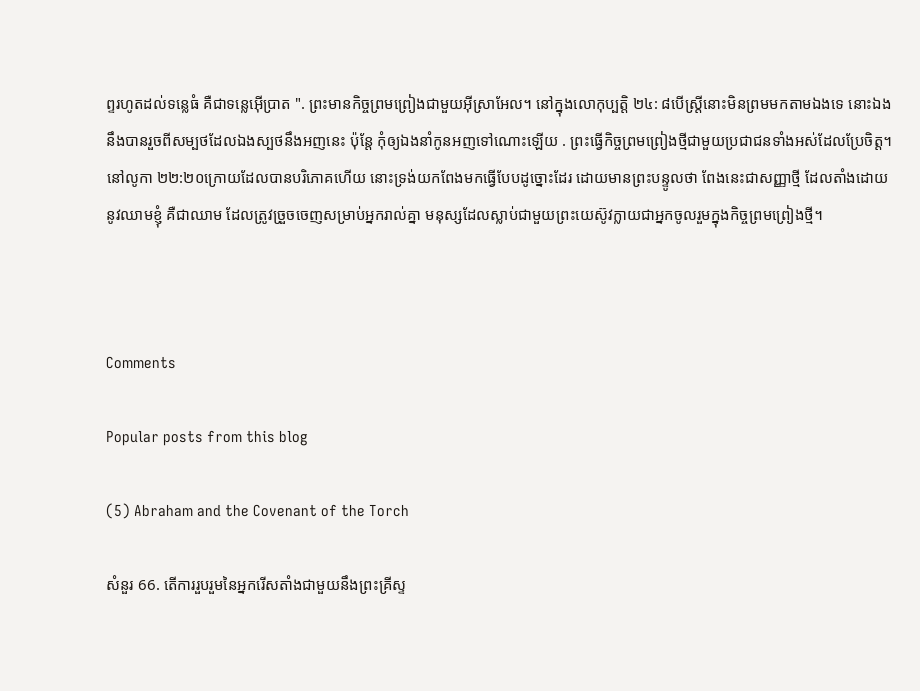ព្ទរហូតដល់ទន្លេធំ គឺជាទន្លេអ៊ើប្រាត ". ព្រះមានកិច្ចព្រមព្រៀងជាមួយអ៊ីស្រាអែល។ នៅក្នុងលោកុប្បត្តិ ២៤: ៨បើស្ត្រីនោះមិនព្រមមកតាមឯងទេ នោះឯងនឹងបានរួចពីសម្បថដែលឯងស្បថនឹងអញនេះ ប៉ុន្តែ កុំឲ្យឯងនាំកូនអញទៅណោះឡើយ . ព្រះធ្វើកិច្ចព្រមព្រៀងថ្មីជាមួយប្រជាជនទាំងអស់ដែលប្រែចិត្ត។ នៅលូកា ២២:២០ក្រោយដែលបានបរិភោគហើយ នោះទ្រង់យកពែងមកធ្វើបែបដូច្នោះដែរ ដោយមានព្រះបន្ទូលថា ពែងនេះជាសញ្ញាថ្មី ដែលតាំងដោយនូវឈាមខ្ញុំ គឺជាឈាម ដែលត្រូវច្រួចចេញសម្រាប់អ្នករាល់គ្នា មនុស្សដែលស្លាប់ជាមួយព្រះយេស៊ូវក្លាយជាអ្នកចូលរួមក្នុងកិច្ចព្រមព្រៀងថ្មី។



Comments

Popular posts from this blog

(5) Abraham and the Covenant of the Torch

សំនួរ 66. តើការរួបរួមនៃអ្នករើសតាំងជាមួយនឹងព្រះគ្រីស្ទ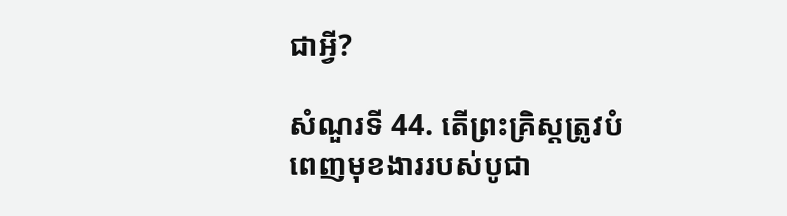ជាអ្វី?

សំណួរទី 44. តើព្រះគ្រិស្តត្រូវបំពេញមុខងាររបស់បូជា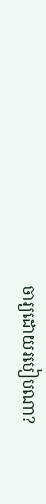ចារ្យដោយរបៀបណា?